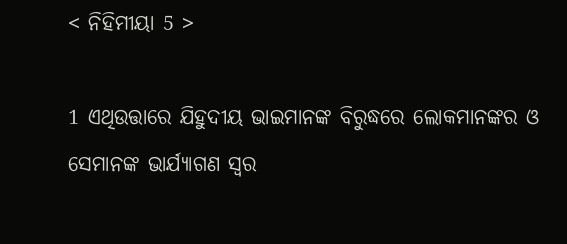< ନିହିମୀୟା 5 >

1 ଏଥିଉତ୍ତାରେ ଯିହୁଦୀୟ ଭାଇମାନଙ୍କ ବିରୁଦ୍ଧରେ ଲୋକମାନଙ୍କର ଓ ସେମାନଙ୍କ ଭାର୍ଯ୍ୟାଗଣ ସ୍ୱର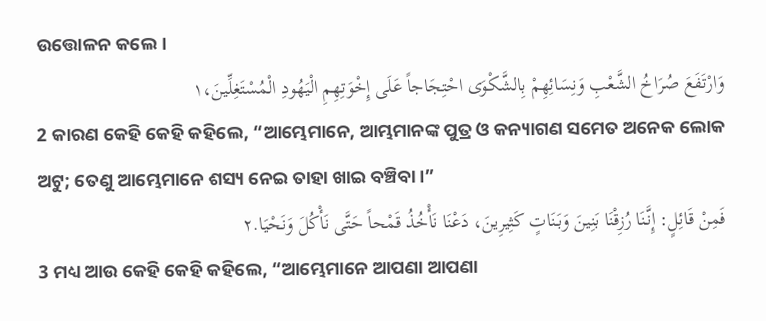ଉତ୍ତୋଳନ କଲେ।
وَارْتَفَعَ صُرَاخُ الشَّعْبِ وَنِسَائِهِمْ بِالشَّكْوَى احْتِجَاجاً عَلَى إِخْوَتِهِمِ الْيَهُودِ الْمُسْتَغِلِّينَ،١
2 କାରଣ କେହି କେହି କହିଲେ, “ଆମ୍ଭେମାନେ, ଆମ୍ଭମାନଙ୍କ ପୁତ୍ର ଓ କନ୍ୟାଗଣ ସମେତ ଅନେକ ଲୋକ ଅଟୁ; ତେଣୁ ଆମ୍ଭେମାନେ ଶସ୍ୟ ନେଇ ତାହା ଖାଇ ବଞ୍ଚିବା।”
فَمِنْ قَائِلٍ: إِنَّنَا رُزِقْنَا بَنِينَ وَبَنَاتٍ كَثِيرِينَ، دَعْنَا نَأْخُذُ قَمْحاً حَتَّى نَأْكُلَ وَنَحْيَا.٢
3 ମଧ୍ୟ ଆଉ କେହି କେହି କହିଲେ, “ଆମ୍ଭେମାନେ ଆପଣା ଆପଣା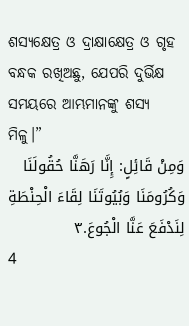ଶସ୍ୟକ୍ଷେତ୍ର ଓ ଦ୍ରାକ୍ଷାକ୍ଷେତ୍ର ଓ ଗୃହ ବନ୍ଧକ ରଖିଅଛୁ, ଯେପରି ଦୁର୍ଭିକ୍ଷ ସମୟରେ ଆମ୍ଭମାନଙ୍କୁ ଶସ୍ୟ ମିଳୁ।”
وَمِنْ قَائِلٍ: إِنَّا رَهَنَّا حُقُولَنَا وَكُرُومَنَا وَبُيُوتَنَا لِقَاءَ الْحِنْطَةِ لِنَدْفَعَ عَنَّا الْجُوعَ.٣
4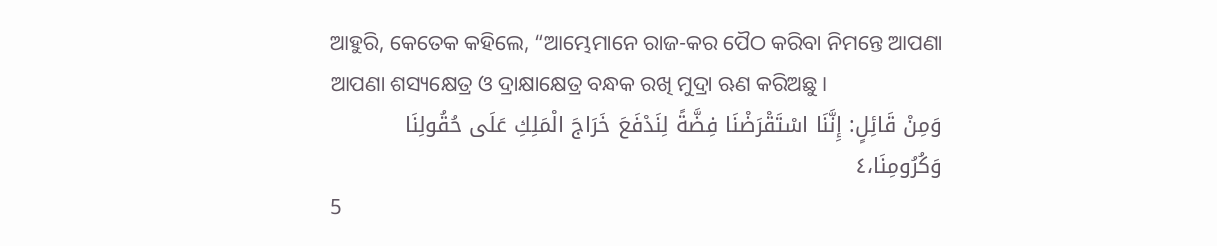ଆହୁରି, କେତେକ କହିଲେ, “ଆମ୍ଭେମାନେ ରାଜ-କର ପୈଠ କରିବା ନିମନ୍ତେ ଆପଣା ଆପଣା ଶସ୍ୟକ୍ଷେତ୍ର ଓ ଦ୍ରାକ୍ଷାକ୍ଷେତ୍ର ବନ୍ଧକ ରଖି ମୁଦ୍ରା ଋଣ କରିଅଛୁ।
وَمِنْ قَائِلٍ: إِنَّنَا اسْتَقْرَضْنَا فِضَّةً لِنَدْفَعَ خَرَاجَ الْمَلِكِ عَلَى حُقُولِنَا وَكُرُومِنَا،٤
5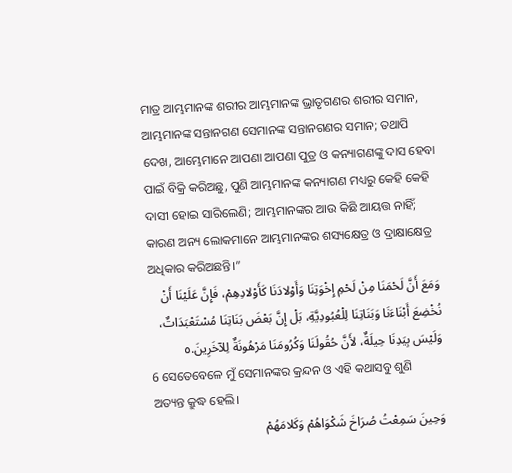ମାତ୍ର ଆମ୍ଭମାନଙ୍କ ଶରୀର ଆମ୍ଭମାନଙ୍କ ଭ୍ରାତୃଗଣର ଶରୀର ସମାନ, ଆମ୍ଭମାନଙ୍କ ସନ୍ତାନଗଣ ସେମାନଙ୍କ ସନ୍ତାନଗଣର ସମାନ; ତଥାପି ଦେଖ, ଆମ୍ଭେମାନେ ଆପଣା ଆପଣା ପୁତ୍ର ଓ କନ୍ୟାଗଣଙ୍କୁ ଦାସ ହେବା ପାଇଁ ବିକ୍ରି କରିଅଛୁ, ପୁଣି ଆମ୍ଭମାନଙ୍କ କନ୍ୟାଗଣ ମଧ୍ୟରୁ କେହି କେହି ଦାସୀ ହୋଇ ସାରିଲେଣି; ଆମ୍ଭମାନଙ୍କର ଆଉ କିଛି ଆୟତ୍ତ ନାହିଁ; କାରଣ ଅନ୍ୟ ଲୋକମାନେ ଆମ୍ଭମାନଙ୍କର ଶସ୍ୟକ୍ଷେତ୍ର ଓ ଦ୍ରାକ୍ଷାକ୍ଷେତ୍ର ଅଧିକାର କରିଅଛନ୍ତି।”
وَمَعَ أَنَّ لَحْمَنَا مِنْ لَحْمِ إِخْوَتِنَا وَأَوْلادَنَا كَأَوْلادِهِمْ، فَإِنَّ عَلَيْنَا أَنْ نُخْضِعَ أَبْنَاءَنَا وَبَنَاتِنَا لِلْعُبُودِيَّةِ، بَلْ إِنَّ بَعْضَ بَنَاتِنَا مُسْتَعْبَدَاتٌ، وَلَيْسَ بِيَدِنَا حِيلَةٌ، لأَنَّ حُقُولَنَا وَكُرُومَنَا مَرْهُونَةٌ لِلآخَرِينَ.٥
6 ସେତେବେଳେ ମୁଁ ସେମାନଙ୍କର କ୍ରନ୍ଦନ ଓ ଏହି କଥାସବୁ ଶୁଣି ଅତ୍ୟନ୍ତ କ୍ରୁଦ୍ଧ ହେଲି।
وَحِينَ سَمِعْتُ صُرَاخَ شَكْوَاهُمْ وَكَلامَهُمْ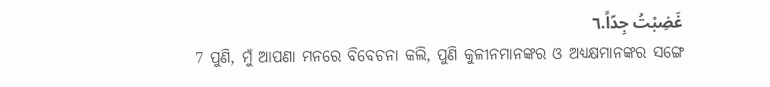غَضِبْتُ جِدّاً.٦
7 ପୁଣି, ମୁଁ ଆପଣା ମନରେ ବିବେଚନା କଲି, ପୁଣି କୁଳୀନମାନଙ୍କର ଓ ଅଧ୍ୟକ୍ଷମାନଙ୍କର ସଙ୍ଗେ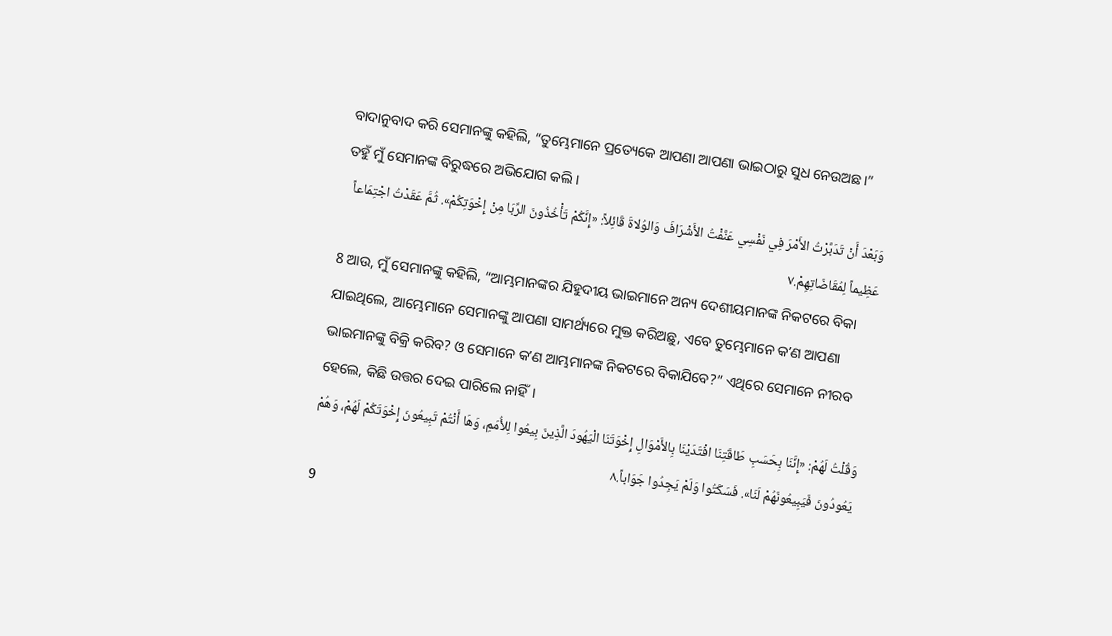ବାଦାନୁବାଦ କରି ସେମାନଙ୍କୁ କହିଲି, “ତୁମ୍ଭେମାନେ ପ୍ରତ୍ୟେକେ ଆପଣା ଆପଣା ଭାଇଠାରୁ ସୁଧ ନେଉଅଛ।” ତହୁଁ ମୁଁ ସେମାନଙ୍କ ବିରୁଦ୍ଧରେ ଅଭିଯୋଗ କଲି।
وَبَعْدَ أَنْ تَدَبَّرْتُ الأَمْرَ فِي نَفْسِي عَنَّفْتُ الأَشْرَافَ وَالوُلاةَ قَائِلاً: «إِنَّكُمْ تَأْخُذُونَ الرِّبَا مِنْ إِخْوَتِكُمْ». ثُمَّ عَقَدْتُ اجْتِمَاعاً عَظِيماً لِمُقَاضَاتِهِمْ.٧
8 ଆଉ, ମୁଁ ସେମାନଙ୍କୁ କହିଲି, “ଆମ୍ଭମାନଙ୍କର ଯିହୁଦୀୟ ଭାଇମାନେ ଅନ୍ୟ ଦେଶୀୟମାନଙ୍କ ନିକଟରେ ବିକା ଯାଇଥିଲେ, ଆମ୍ଭେମାନେ ସେମାନଙ୍କୁ ଆପଣା ସାମର୍ଥ୍ୟରେ ମୁକ୍ତ କରିଅଛୁ, ଏବେ ତୁମ୍ଭେମାନେ କʼଣ ଆପଣା ଭାଇମାନଙ୍କୁ ବିକ୍ରି କରିବ? ଓ ସେମାନେ କʼଣ ଆମ୍ଭମାନଙ୍କ ନିକଟରେ ବିକାଯିବେ?” ଏଥିରେ ସେମାନେ ନୀରବ ହେଲେ, କିଛି ଉତ୍ତର ଦେଇ ପାରିଲେ ନାହିଁ।
وَقُلْتُ لَهُمْ: «إِنَّنَا بِحَسَبِ طَاقَتِنَا افْتَدَيْنَا بِالأَمْوَالِ إِخْوَتَنَا الْيَهُودَ الَّذِينَ بِيعُوا لِلأُمَمِ، وَهَا أَنْتُمْ تَبِيعُونَ إِخْوَتَكُمْ لَهُمْ، وَهُمْ يَعُودُونَ فَيَبِيعُونَهُمْ لَنَا». فَسَكَتُوا وَلَمْ يَجِدُوا جَوَاباً.٨
9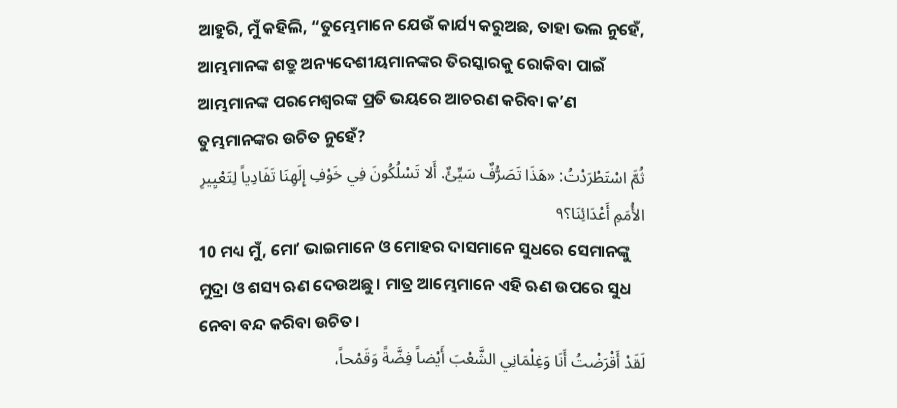ଆହୁରି, ମୁଁ କହିଲି, “ତୁମ୍ଭେମାନେ ଯେଉଁ କାର୍ଯ୍ୟ କରୁଅଛ, ତାହା ଭଲ ନୁହେଁ, ଆମ୍ଭମାନଙ୍କ ଶତ୍ରୁ ଅନ୍ୟଦେଶୀୟମାନଙ୍କର ତିରସ୍କାରକୁ ରୋକିବା ପାଇଁ ଆମ୍ଭମାନଙ୍କ ପରମେଶ୍ୱରଙ୍କ ପ୍ରତି ଭୟରେ ଆଚରଣ କରିବା କʼଣ ତୁମ୍ଭମାନଙ୍କର ଉଚିତ ନୁହେଁ?
ثُمَّ اسْتَطْرَدْتُ: «هَذَا تَصَرُّفٌ سَيِّئٌ. أَلا تَسْلُكُونَ فِي خَوْفِ إِلَهِنَا تَفَادِياً لِتَعْيِيرِ الأُمَمِ أَعْدَائِنَا؟٩
10 ମଧ୍ୟ ମୁଁ, ମୋʼ ଭାଇମାନେ ଓ ମୋହର ଦାସମାନେ ସୁଧରେ ସେମାନଙ୍କୁ ମୁଦ୍ରା ଓ ଶସ୍ୟ ଋଣ ଦେଉଅଛୁ। ମାତ୍ର ଆମ୍ଭେମାନେ ଏହି ଋଣ ଉପରେ ସୁଧ ନେବା ବନ୍ଦ କରିବା ଉଚିତ।
لَقَدْ أَقْرَضْتُ أَنَا وَغِلْمَانِي الشَّعْبَ أَيْضاً فِضَّةً وَقَمْحاً،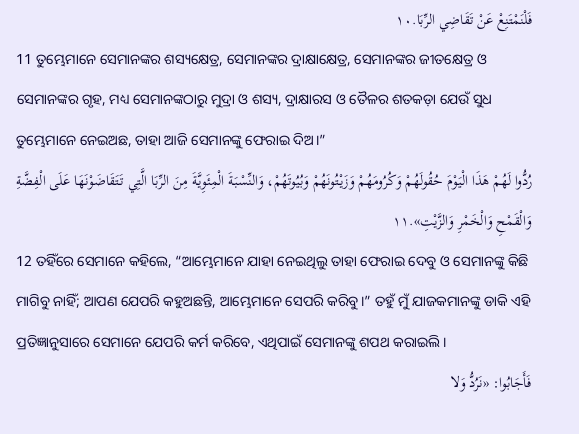فَلْنَمْتَنِعْ عَنْ تَقَاضِي الرِّبَا.١٠
11 ତୁମ୍ଭେମାନେ ସେମାନଙ୍କର ଶସ୍ୟକ୍ଷେତ୍ର, ସେମାନଙ୍କର ଦ୍ରାକ୍ଷାକ୍ଷେତ୍ର, ସେମାନଙ୍କର ଜୀତକ୍ଷେତ୍ର ଓ ସେମାନଙ୍କର ଗୃହ, ମଧ୍ୟ ସେମାନଙ୍କଠାରୁ ମୁଦ୍ରା ଓ ଶସ୍ୟ, ଦ୍ରାକ୍ଷାରସ ଓ ତୈଳର ଶତକଡ଼ା ଯେଉଁ ସୁଧ ତୁମ୍ଭେମାନେ ନେଇଅଛ, ତାହା ଆଜି ସେମାନଙ୍କୁ ଫେରାଇ ଦିଅ।”
رُدُّوا لَهُمْ هَذَا الْيَوْمَ حُقُولَهُمْ وَكُرُومَهُمْ وَزَيْتُونَهُمْ وَبُيُوتَهُمْ، وَالنِّسْبَةَ الْمِئَوِيَّةَ مِنَ الرِّبَا الَّتِي تَتَقَاضَوْنَهَا عَلَى الْفِضَّةِ وَالْقَمْحِ وَالْخَمْرِ وَالزَّيْتِ».١١
12 ତହିଁରେ ସେମାନେ କହିଲେ, “ଆମ୍ଭେମାନେ ଯାହା ନେଇଥିଲୁ ତାହା ଫେରାଇ ଦେବୁ ଓ ସେମାନଙ୍କୁ କିଛି ମାଗିବୁ ନାହିଁ; ଆପଣ ଯେପରି କହୁଅଛନ୍ତି, ଆମ୍ଭେମାନେ ସେପରି କରିବୁ।” ତହୁଁ ମୁଁ ଯାଜକମାନଙ୍କୁ ଡାକି ଏହି ପ୍ରତିଜ୍ଞାନୁସାରେ ସେମାନେ ଯେପରି କର୍ମ କରିବେ, ଏଥିପାଇଁ ସେମାନଙ୍କୁ ଶପଥ କରାଇଲି।
فَأَجَابُوا: «نَرُدُّ وَلا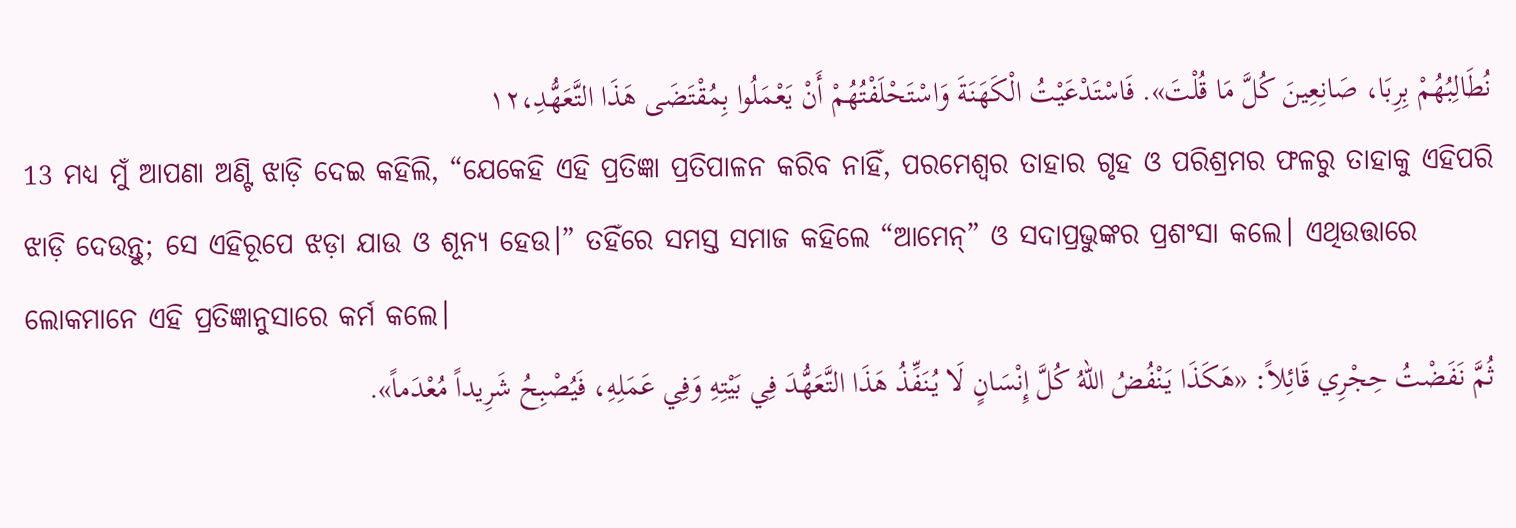نُطَالِبُهُمْ بِرِبَا، صَانِعِينَ كُلَّ مَا قُلْتَ». فَاسْتَدْعَيْتُ الْكَهَنَةَ وَاسْتَحْلَفْتُهُمْ أَنْ يَعْمَلُوا بِمُقْتَضَى هَذَا التَّعَهُّدِ،١٢
13 ମଧ୍ୟ ମୁଁ ଆପଣା ଅଣ୍ଟି ଝାଡ଼ି ଦେଇ କହିଲି, “ଯେକେହି ଏହି ପ୍ରତିଜ୍ଞା ପ୍ରତିପାଳନ କରିବ ନାହିଁ, ପରମେଶ୍ୱର ତାହାର ଗୃହ ଓ ପରିଶ୍ରମର ଫଳରୁ ତାହାକୁ ଏହିପରି ଝାଡ଼ି ଦେଉନ୍ତୁ; ସେ ଏହିରୂପେ ଝଡ଼ା ଯାଉ ଓ ଶୂନ୍ୟ ହେଉ।” ତହିଁରେ ସମସ୍ତ ସମାଜ କହିଲେ “ଆମେନ୍‍” ଓ ସଦାପ୍ରଭୁଙ୍କର ପ୍ରଶଂସା କଲେ। ଏଥିଉତ୍ତାରେ ଲୋକମାନେ ଏହି ପ୍ରତିଜ୍ଞାନୁସାରେ କର୍ମ କଲେ।
ثُمَّ نَفَضْتُ حِجْرِي قَائِلاً: «هَكَذَا يَنْفُضُ اللهُ كُلَّ إِنْسَانٍ لَا يُنَفِّذُ هَذَا التَّعَهُّدَ فِي بَيْتِهِ وَفِي عَمَلِهِ، فَيُصْبِحُ شَرِيداً مُعْدَماً».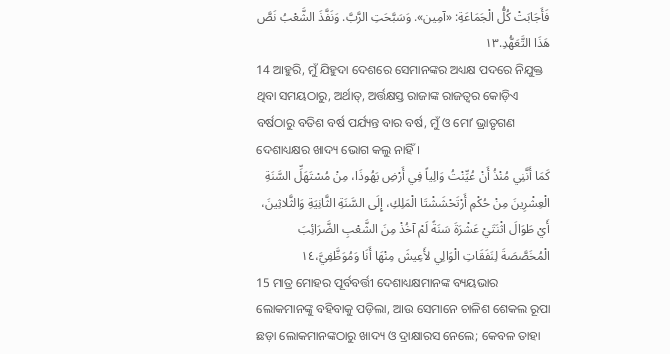فَأَجَابَتْ كُلُّ الْجَمَاعَةِ: «آمِين». وَسَبَّحَتِ الرَّبَّ. وَنَفَّذَ الشَّعْبُ نَصَّ هَذَا التَّعَهُّدِ.١٣
14 ଆହୁରି, ମୁଁ ଯିହୁଦା ଦେଶରେ ସେମାନଙ୍କର ଅଧ୍ୟକ୍ଷ ପଦରେ ନିଯୁକ୍ତ ଥିବା ସମୟଠାରୁ, ଅର୍ଥାତ୍‍, ଅର୍ତ୍ତକ୍ଷସ୍ତ ରାଜାଙ୍କ ରାଜତ୍ଵର କୋଡ଼ିଏ ବର୍ଷଠାରୁ ବତିଶ ବର୍ଷ ପର୍ଯ୍ୟନ୍ତ ବାର ବର୍ଷ, ମୁଁ ଓ ମୋʼ ଭ୍ରାତୃଗଣ ଦେଶାଧ୍ୟକ୍ଷର ଖାଦ୍ୟ ଭୋଗ କଲୁ ନାହିଁ।
كَمَا أَنَّنِي مُنْذُ أَنْ عُيِّنْتُ وَالِياً فِي أَرْضِ يَهُوذَا، مِنْ مُسْتَهَلِّ السَّنَةِ الْعِشْرِينَ مِنْ حُكْمِ أَرْتَحْشَشْتَا الْمَلِكِ، إِلَى السَّنَةِ الثَّانِيَةِ وَالثَّلاثِينَ، أَيْ طَوَالَ اثْنَتَيْ عَشْرَةَ سَنَةً لَمْ آخُذْ مِنَ الشَّعْبِ الضَّرَائِبَ الْمُخَصَّصَةَ لِنَفَقَاتِ الْوَالِي لأَعِيشَ مِنْهَا أَنَا وَمُوَظَّفِيَّ،١٤
15 ମାତ୍ର ମୋହର ପୂର୍ବବର୍ତ୍ତୀ ଦେଶାଧ୍ୟକ୍ଷମାନଙ୍କ ବ୍ୟୟଭାର ଲୋକମାନଙ୍କୁ ବହିବାକୁ ପଡ଼ିଲା, ଆଉ ସେମାନେ ଚାଳିଶ ଶେକଲ ରୂପା ଛଡ଼ା ଲୋକମାନଙ୍କଠାରୁ ଖାଦ୍ୟ ଓ ଦ୍ରାକ୍ଷାରସ ନେଲେ; କେବଳ ତାହା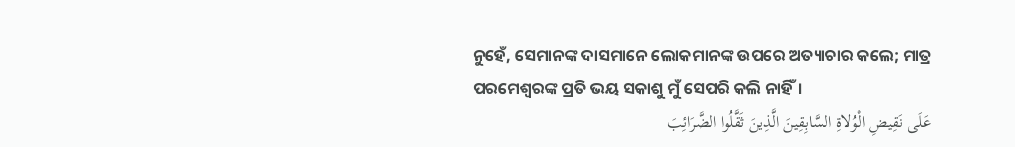ନୁହେଁ, ସେମାନଙ୍କ ଦାସମାନେ ଲୋକମାନଙ୍କ ଉପରେ ଅତ୍ୟାଚାର କଲେ; ମାତ୍ର ପରମେଶ୍ୱରଙ୍କ ପ୍ରତି ଭୟ ସକାଶୁ ମୁଁ ସେପରି କଲି ନାହିଁ।
عَلَى نَقِيضِ الْوُلاةِ السَّابِقِينَ الَّذِينَ ثَقَّلُوا الضَّرَائِبَ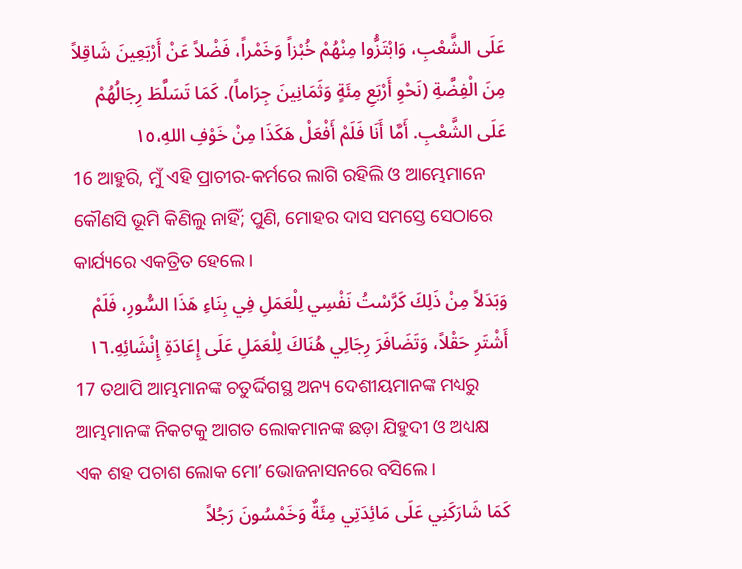عَلَى الشَّعْبِ، وَابْتَزُّوا مِنْهُمْ خُبْزاً وَخَمْراً، فَضْلاً عَنْ أَرْبَعِينَ شَاقِلاً مِنَ الْفِضَّةِ (نَحْوِ أَرْبَعِ مِئَةٍ وَثَمَانِينَ جِرَاماً). كَمَا تَسَلَّطَ رِجَالُهُمْ عَلَى الشَّعْبِ. أَمَّا أَنَا فَلَمْ أَفْعَلْ هَكَذَا مِنْ خَوْفِ اللهِ،١٥
16 ଆହୁରି, ମୁଁ ଏହି ପ୍ରାଚୀର-କର୍ମରେ ଲାଗି ରହିଲି ଓ ଆମ୍ଭେମାନେ କୌଣସି ଭୂମି କିଣିଲୁ ନାହିଁ; ପୁଣି, ମୋହର ଦାସ ସମସ୍ତେ ସେଠାରେ କାର୍ଯ୍ୟରେ ଏକତ୍ରିତ ହେଲେ।
وَبَدَلاً مِنْ ذَلِكَ كَرَّسْتُ نَفْسِي لِلْعَمَلِ فِي بِنَاءِ هَذَا السُّورِ، فَلَمْ أَشْتَرِ حَقْلاً، وَتَضَافَرَ رِجَالِي هُنَاكَ لِلْعَمَلِ عَلَى إِعَادَةِ إِنْشَائِهِ.١٦
17 ତଥାପି ଆମ୍ଭମାନଙ୍କ ଚତୁର୍ଦ୍ଦିଗସ୍ଥ ଅନ୍ୟ ଦେଶୀୟମାନଙ୍କ ମଧ୍ୟରୁ ଆମ୍ଭମାନଙ୍କ ନିକଟକୁ ଆଗତ ଲୋକମାନଙ୍କ ଛଡ଼ା ଯିହୁଦୀ ଓ ଅଧ୍ୟକ୍ଷ ଏକ ଶହ ପଚାଶ ଲୋକ ମୋʼ ଭୋଜନାସନରେ ବସିଲେ।
كَمَا شَارَكَنِي عَلَى مَائِدَتِي مِئَةٌ وَخَمْسُونَ رَجُلاً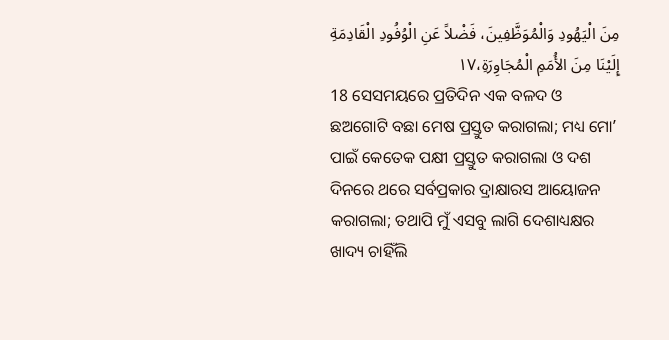مِنَ الْيَهُودِ وَالْمُوَظَّفِينَ، فَضْلاً عَنِ الْوُفُودِ الْقَادِمَةِ إِلَيْنَا مِنَ الأُمَمِ الْمُجَاوِرَةِ،١٧
18 ସେସମୟରେ ପ୍ରତିଦିନ ଏକ ବଳଦ ଓ ଛଅଗୋଟି ବଛା ମେଷ ପ୍ରସ୍ତୁତ କରାଗଲା; ମଧ୍ୟ ମୋʼ ପାଇଁ କେତେକ ପକ୍ଷୀ ପ୍ରସ୍ତୁତ କରାଗଲା ଓ ଦଶ ଦିନରେ ଥରେ ସର୍ବପ୍ରକାର ଦ୍ରାକ୍ଷାରସ ଆୟୋଜନ କରାଗଲା; ତଥାପି ମୁଁ ଏସବୁ ଲାଗି ଦେଶାଧ୍ୟକ୍ଷର ଖାଦ୍ୟ ଚାହିଁଲି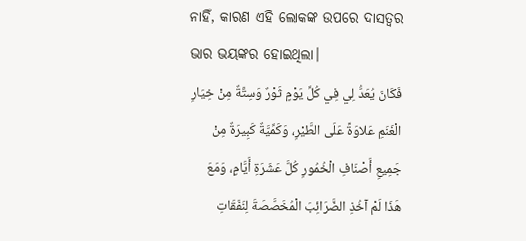ନାହିଁ, କାରଣ ଏହି ଲୋକଙ୍କ ଉପରେ ଦାସତ୍ୱର ଭାର ଭୟଙ୍କର ହୋଇଥିଲା।
فَكَانَ يُعَدُّ لِي فِي كُلِّ يَوْمٍ ثَوْرٌ وَسِتَّةٌ مِنْ خِيَارِ الْغَنَمِ عَلاوَةً عَلَى الطَّيْرِ، وَكَمِّيَّةٌ كَبِيرَةٌ مِنْ جَمِيعِ أَصْنَافِ الْخُمُورِ كُلَّ عَشَرَةِ أَيَّامٍ، وَمَعَ هَذَا لَمْ آخُذِ الضَّرَائِبَ الْمُخَصَّصَةَ لِنَفَقَاتِ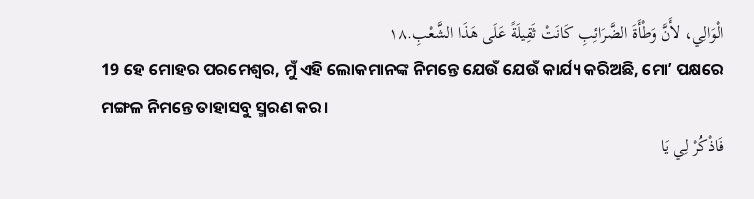الْوَالِي، لأَنَّ وَطْأَةَ الضَّرَائِبِ كَانَتْ ثَقِيلَةً عَلَى هَذَا الشَّعْبِ.١٨
19 ହେ ମୋହର ପରମେଶ୍ୱର, ମୁଁ ଏହି ଲୋକମାନଙ୍କ ନିମନ୍ତେ ଯେଉଁ ଯେଉଁ କାର୍ଯ୍ୟ କରିଅଛି, ମୋʼ ପକ୍ଷରେ ମଙ୍ଗଳ ନିମନ୍ତେ ତାହାସବୁ ସ୍ମରଣ କର।
فَاذْكُرْ لِي يَا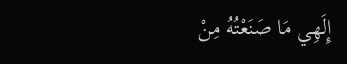إِلَهِي مَا صَنَعْتُهُ مِنْ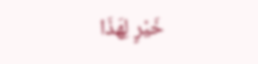خَيْرٍ لِهَذَا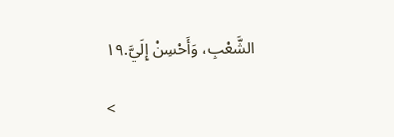الشَّعْبِ، وَأَحْسِنْ إِلَيَّ.١٩

<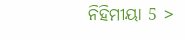ନିହିମୀୟା 5 >